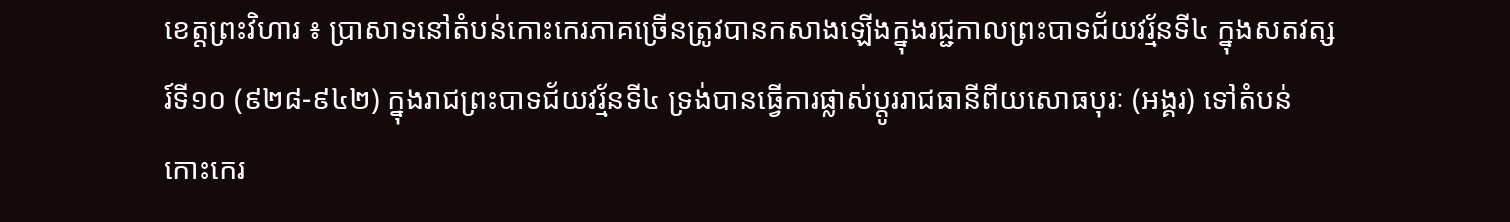ខេត្តព្រះវិហារ ៖ ប្រាសាទនៅតំបន់កោះកេរភាគច្រើនត្រូវបានកសាងឡើងក្នុងរជ្ជកាលព្រះបាទជ័យវរ្ម័នទី៤ ក្នុងសតវត្សរ៍ទី១០ (៩២៨-៩៤២) ក្នុងរាជព្រះបាទជ័យវរ្ម័នទី៤ ទ្រង់បានធ្វើការផ្លាស់ប្តូររាជធានីពីយសោធបុរៈ (អង្គរ) ទៅតំបន់កោះកេរ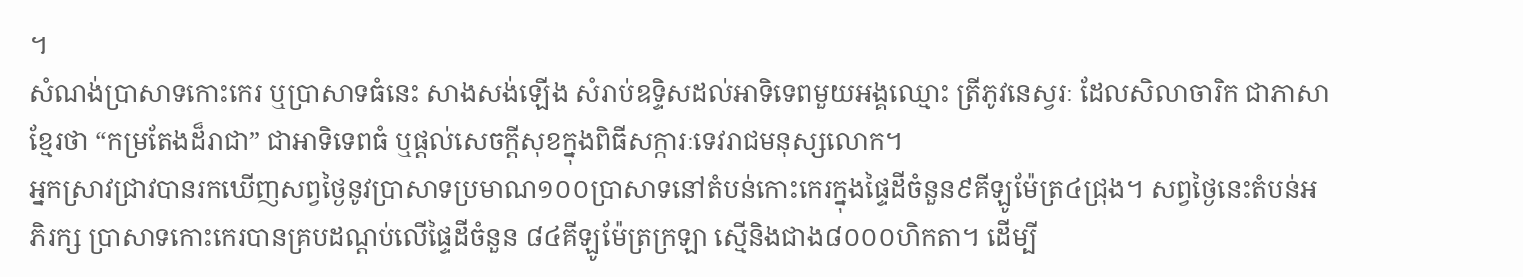។
សំណង់ប្រាសាទកោះកេរ ឬប្រាសាទធំនេះ សាងសង់ឡើង សំរាប់ឧទ្ទិសដល់អាទិទេពមួយអង្គឈ្មោះ ត្រីភូវនេស្វរៈ ដែលសិលាចារិក ជាភាសាខ្មែរថា “កម្រតែងដ៏រាជា” ជាអាទិទេពធំ ឬផ្តល់សេចក្តីសុខក្នុងពិធីសក្ការៈទេវរាជមនុស្សលោក។
អ្នកស្រាវជ្រាវបានរកឃើញសព្វថ្ងៃនូវប្រាសាទប្រមាណ១០០ប្រាសាទនៅតំបន់កោះកេរក្នុងផ្ទៃដីចំនួន៩គីឡូម៉ែត្រ៤ជ្រុង។ សព្វថ្ងៃនេះតំបន់អភិរក្ស ប្រាសាទកោះកេរបានគ្របដណ្តប់លើផ្ទៃដីចំនួន ៨៤គីឡូម៉ែត្រក្រឡា ស្មើនិងជាង៨០០០ហិកតា។ ដើម្បី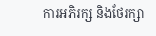ការអភិរក្ស និងថែរក្សា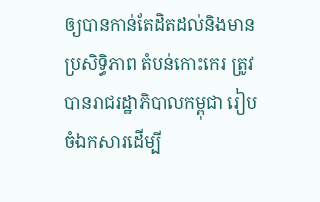ឲ្យបានកាន់តែដិតដល់និងមានប្រសិទ្ធិភាព តំបន់កោះកេរ ត្រូវបានរាជរដ្ឋាភិបាលកម្ពុជា រៀបចំឯកសារដើម្បី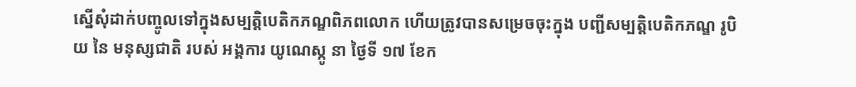ស្នើសុំដាក់បញ្ចូលទៅក្នុងសម្បត្តិបេតិកភណ្ឌពិភពលោក ហេីយត្រូវបានសម្រេចចុះក្នុង បញ្ជីសម្បត្តិបេតិកភណ្ឌ រូបិយ នៃ មនុស្សជាតិ របស់ អង្គការ យូណេស្កូ នា ថ្ងៃទី ១៧ ខែក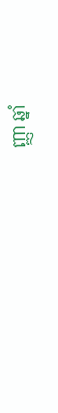ញ្ញា ឆ្នាំ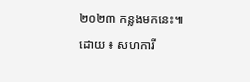២០២៣ កន្លងមកនេះ៕
ដោយ ៖ សហការី